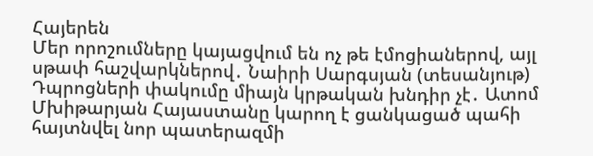Հայերեն
Մեր որոշումները կայացվում են ոչ թե էմոցիաներով, այլ սթափ հաշվարկներով․ Նաիրի Սարգսյան (տեսանյութ) Դպրոցների փակումը միայն կրթական խնդիր չէ․ Ատոմ Մխիթարյան Հայաստանը կարող է ցանկացած պահի հայտնվել նոր պատերազմի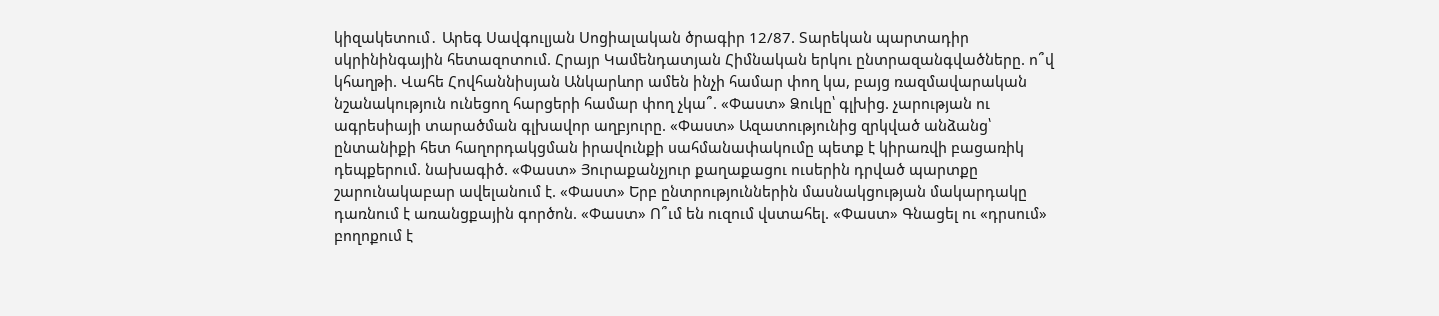կիզակետում․ Արեգ Սավգուլյան Սոցիալական ծրագիր 12/87. Տարեկան պարտադիր սկրինինգային հետազոտում. Հրայր Կամենդատյան Հիմնական երկու ընտրազանգվածները. ո՞վ կհաղթի. Վահե Հովհաննիսյան Անկարևոր ամեն ինչի համար փող կա, բայց ռազմավարական նշանակություն ունեցող հարցերի համար փող չկա՞. «Փաստ» Ձուկը՝ գլխից. չարության ու ագրեսիայի տարածման գլխավոր աղբյուրը. «Փաստ» Ազատությունից զրկված անձանց՝ ընտանիքի հետ հաղորդակցման իրավունքի սահմանափակումը պետք է կիրառվի բացառիկ դեպքերում. նախագիծ. «Փաստ» Յուրաքանչյուր քաղաքացու ուսերին դրված պարտքը շարունակաբար ավելանում է. «Փաստ» Երբ ընտրություններին մասնակցության մակարդակը դառնում է առանցքային գործոն. «Փաստ» Ո՞ւմ են ուզում վստահել. «Փաստ» Գնացել ու «դրսում» բողոքում է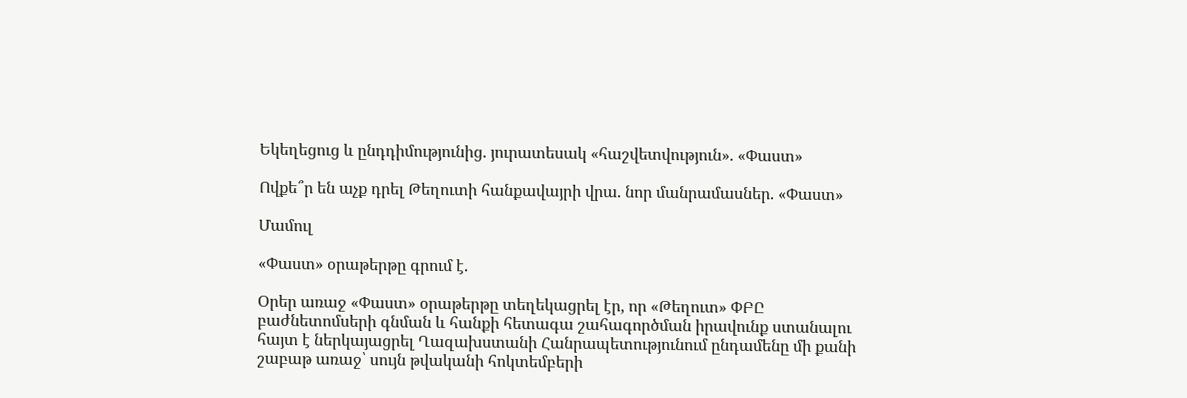Եկեղեցուց և ընդդիմությունից. յուրատեսակ «հաշվետվություն». «Փաստ»

Ովքե՞ր են աչք դրել Թեղուտի հանքավայրի վրա. նոր մանրամասներ. «Փաստ»

Մամուլ

«Փաստ» օրաթերթը գրում է.

Օրեր առաջ «Փաստ» օրաթերթը տեղեկացրել էր, որ «Թեղուտ» ՓԲԸ բաժնետոմսերի գնման և հանքի հետագա շահագործման իրավունք ստանալու հայտ է ներկայացրել Ղազախստանի Հանրապետությունում ընդամենը մի քանի շաբաթ առաջ՝ սույն թվականի հոկտեմբերի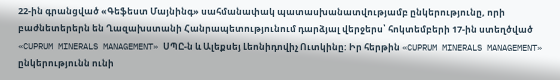22-ին գրանցված «Գեֆեստ Մայնինգ» սահմանափակ պատասխանատվությամբ ընկերությունը, որի բաժնետերերն են Ղազախստանի Հանրապետությունում դարձյալ վերջերս՝ հոկտեմբերի 17-ին ստեղծված «CUPRUM MINERALS MANAGEMENT» ՍՊԸ-ն և Ալեքսեյ Լեոնիդովիչ Ուտկինը: Իր հերթին «CUPRUM MINERALS MANAGEMENT» ընկերությունն ունի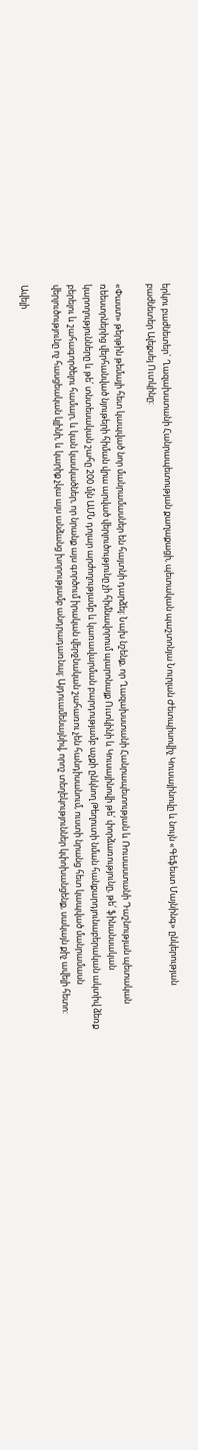երկու բաժնետեր` Ղազախստանի Հանրապետության քաղաքացի, պետական պաշտոնյա Նուրլան Ժետպիսովիչ Կուսայինովը և նույն «Գեֆեստ Մայնինգ» ընկերության բաժնետեր Ալեքսեյ Ուտկինը:

«Փաստ» թերթին թեմայի հետ կապված նոր մանրամասներ են հայտնի դարձել: Նախ նշենք, որ Ղազախստանի Հանրապետության և Ռուսաստանի Դաշնության պետական ռեեստրներից վերհանված նյութերի հիման վրա արված վերլուծությունը չի հիմնավորում պարոնայք Ուտկինի և Կուսայինովի թե՛ փորձառությունը, թե՛ ֆինանսական կարողությունները և թե՛ տնտեսական շահը 200 մլն ԱՄՆ դոլար արժողությամբ և կառավարման բարդությամբ աչքի ընկնող Թեղուտի նման հանքարդյունաբերական ակտիվ ձեռք բերելու և շահագործելու համար, և կան կասկածներ, որ նրանք այս գործում իրական վերջնական շահառու չեն հանդիսանում, ուստի նրանց հետ կապված մանրամասն վերլուծությունը ոչ հասցեական կլինի, և կարիք չկա այս անձանց խորությամբ անդրադառնալ: Այդուամենայնիվ, որոշ տեղեկություններ կփոխանցենք, սակայն քիչ ավելի հետո:

Ավելի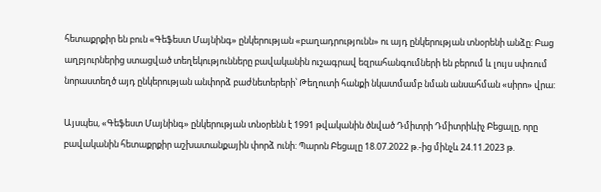հետաքրքիր են բուն «Գեֆեստ Մայնինգ» ընկերության «բաղադրությունն» ու այդ ընկերության տնօրենի անձը: Բաց աղբյուրներից ստացված տեղեկությունները բավականին ուշագրավ եզրահանգումների են բերում և լույս սփռում նորաստեղծ այդ ընկերության անփորձ բաժնետերերի՝ Թեղուտի հանքի նկատմամբ նման անսահման «սիրո» վրա:

Այսպես, «Գեֆեստ Մայնինգ» ընկերության տնօրենն է 1991 թվականին ծնված Դմիտրի Դմիտրիևիչ Բեցալը, որը բավականին հետաքրքիր աշխատանքային փորձ ունի: Պարոն Բեցալը 18.07.2022 թ.-ից մինչև 24.11.2023 թ.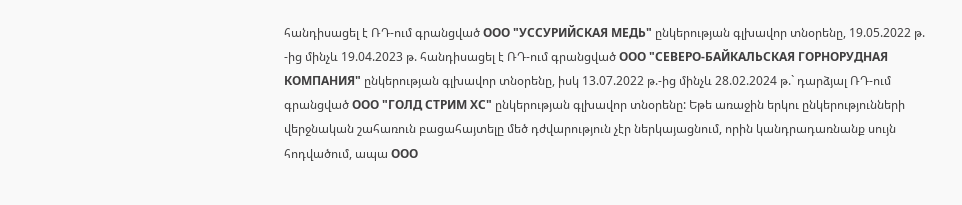հանդիսացել է ՌԴ-ում գրանցված ООО "УССУРИЙСКАЯ МЕДЬ" ընկերության գլխավոր տնօրենը, 19.05.2022 թ. -ից մինչև 19.04.2023 թ. հանդիսացել է ՌԴ-ում գրանցված ООО "СЕВЕРО-БАЙКАЛЬСКАЯ ГОРНОРУДНАЯ КОМПАНИЯ" ընկերության գլխավոր տնօրենը, իսկ 13.07.2022 թ.-ից մինչև 28.02.2024 թ.` դարձյալ ՌԴ-ում գրանցված ООО "ГОЛД СТРИМ ХС" ընկերության գլխավոր տնօրենը: Եթե առաջին երկու ընկերությունների վերջնական շահառուն բացահայտելը մեծ դժվարություն չէր ներկայացնում, որին կանդրադառնանք սույն հոդվածում, ապա ООО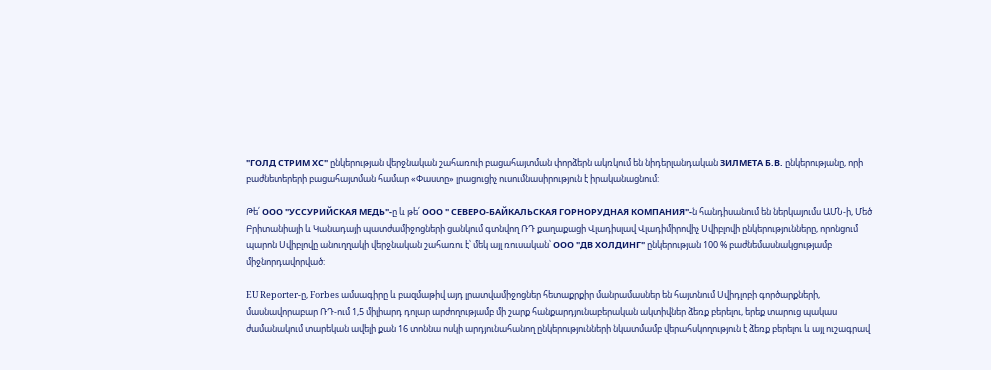"ГОЛД СТРИМ ХС" ընկերության վերջնական շահառուի բացահայտման փորձերն ակռկում են նիդերլանդական ЗИЛМЕТА Б.В. ընկերությանը, որի բաժնետերերի բացահայտման համար «Փաստը» լրացուցիչ ուսումնասիրություն է իրականացնում:

Թե՛ ООО "УССУРИЙСКАЯ МЕДЬ"-ը և թե՛ ООО " СЕВЕРО-БАЙКАЛЬСКАЯ ГОРНОРУДНАЯ КОМПАНИЯ"-ն հանդիսանում են ներկայումս ԱՄՆ-ի, Մեծ Բրիտանիայի և Կանադայի պատժամիջոցների ցանկում գտնվող ՌԴ քաղաքացի Վլադիսլավ Վլադիմիրովիչ Սվիբլովի ընկերությունները, որոնցում պարոն Սվիբլովը անուղղակի վերջնական շահառու է՝ մեկ այլ ռուսական՝ ООО "ДВ ХОЛДИНГ" ընկերության 100 % բաժնեմասնակցությամբ միջնորդավորված:

EU Reporter-ը, Forbes ամսագիրը և բազմաթիվ այդ լրատվամիջոցներ հետաքրքիր մանրամասներ են հայտնում Սվիդլոբի գործարքների, մասնավորաբար ՌԴ-ում 1,5 միլիարդ դոլար արժողությամբ մի շարք հանքարդյունաբերական ակտիվներ ձեռք բերելու, երեք տարուց պակաս ժամանակում տարեկան ավելի քան 16 տոննա ոսկի արդյունահանող ընկերությունների նկատմամբ վերահսկողություն է ձեռք բերելու և այլ ուշագրավ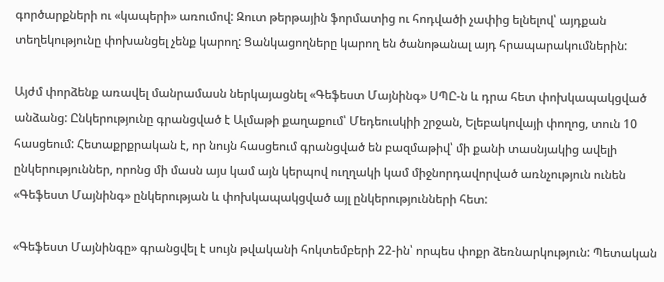գործարքների ու «կապերի» առումով: Զուտ թերթային ֆորմատից ու հոդվածի չափից ելնելով՝ այդքան տեղեկությունը փոխանցել չենք կարող: Ցանկացողները կարող են ծանոթանալ այդ հրապարակումներին:

Այժմ փորձենք առավել մանրամասն ներկայացնել «Գեֆեստ Մայնինգ» ՍՊԸ-ն և դրա հետ փոխկապակցված անձանց: Ընկերությունը գրանցված է Ալմաթի քաղաքում՝ Մեդեուսկիի շրջան, Ելեբակովայի փողոց, տուն 10 հասցեում: Հետաքրքրական է, որ նույն հասցեում գրանցված են բազմաթիվ՝ մի քանի տասնյակից ավելի ընկերություններ, որոնց մի մասն այս կամ այն կերպով ուղղակի կամ միջնորդավորված առնչություն ունեն «Գեֆեստ Մայնինգ» ընկերության և փոխկապակցված այլ ընկերությունների հետ:

«Գեֆեստ Մայնինգը» գրանցվել է սույն թվականի հոկտեմբերի 22-ին՝ որպես փոքր ձեռնարկություն: Պետական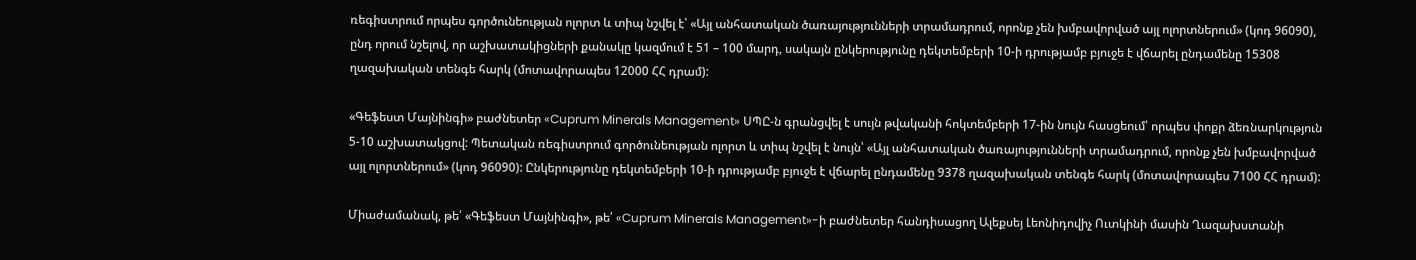ռեգիստրում որպես գործունեության ոլորտ և տիպ նշվել է՝ «Այլ անհատական ծառայությունների տրամադրում, որոնք չեն խմբավորված այլ ոլորտներում» (կոդ 96090), ընդ որում նշելով, որ աշխատակիցների քանակը կազմում է 51 – 100 մարդ, սակայն ընկերությունը դեկտեմբերի 10-ի դրությամբ բյուջե է վճարել ընդամենը 15308 ղազախական տենգե հարկ (մոտավորապես 12000 ՀՀ դրամ):

«Գեֆեստ Մայնինգի» բաժնետեր «Cuprum Minerals Management» ՍՊԸ-ն գրանցվել է սույն թվականի հոկտեմբերի 17-ին նույն հասցեում՝ որպես փոքր ձեռնարկություն 5-10 աշխատակցով: Պետական ռեգիստրում գործունեության ոլորտ և տիպ նշվել է նույն՝ «Այլ անհատական ծառայությունների տրամադրում, որոնք չեն խմբավորված այլ ոլորտներում» (կոդ 96090): Ընկերությունը դեկտեմբերի 10-ի դրությամբ բյուջե է վճարել ընդամենը 9378 ղազախական տենգե հարկ (մոտավորապես 7100 ՀՀ դրամ):

Միաժամանակ, թե՛ «Գեֆեստ Մայնինգի», թե՛ «Cuprum Minerals Management»-ի բաժնետեր հանդիսացող Ալեքսեյ Լեոնիդովիչ Ուտկինի մասին Ղազախստանի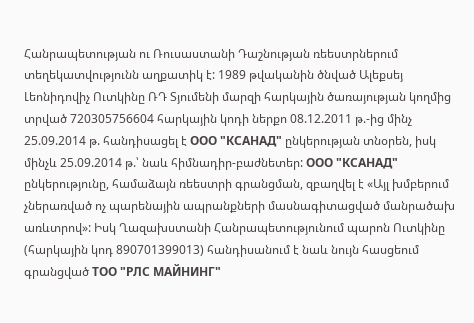Հանրապետության ու Ռուսաստանի Դաշնության ռեեստրներում տեղեկատվությունն աղքատիկ է: 1989 թվականին ծնված Ալեքսեյ Լեոնիդովիչ Ուտկինը ՌԴ Տյումենի մարզի հարկային ծառայության կողմից տրված 720305756604 հարկային կոդի ներքո 08.12.2011 թ.-ից մինչ 25.09.2014 թ. հանդիսացել է ООО "КСАНАД" ընկերության տնօրեն, իսկ մինչև 25.09.2014 թ.՝ նաև հիմնադիր-բաժնետեր: ООО "КСАНАД" ընկերությունը, համաձայն ռեեստրի գրանցման, զբաղվել է «Այլ խմբերում չներառված ոչ պարենային ապրանքների մասնագիտացված մանրածախ առևտրով»: Իսկ Ղազախստանի Հանրապետությունում պարոն Ուտկինը (հարկային կոդ 890701399013) հանդիսանում է նաև նույն հասցեում գրանցված ТОО "РЛС МАЙНИНГ"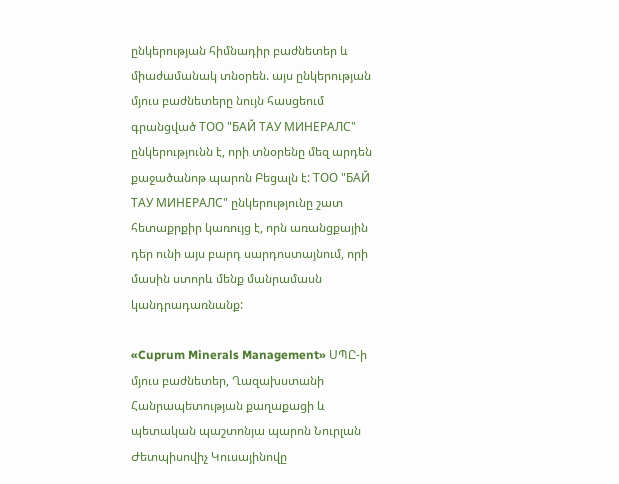ընկերության հիմնադիր բաժնետեր և միաժամանակ տնօրեն. այս ընկերության մյուս բաժնետերը նույն հասցեում գրանցված ТОО "БАЙ ТАУ МИНЕРАЛС" ընկերությունն է, որի տնօրենը մեզ արդեն քաջածանոթ պարոն Բեցալն է: ТОО "БАЙ ТАУ МИНЕРАЛС" ընկերությունը շատ հետաքրքիր կառույց է, որն առանցքային դեր ունի այս բարդ սարդոստայնում, որի մասին ստորև մենք մանրամասն կանդրադառնանք:

«Cuprum Minerals Management» ՍՊԸ-ի մյուս բաժնետեր, Ղազախստանի Հանրապետության քաղաքացի և պետական պաշտոնյա պարոն Նուրլան Ժետպիսովիչ Կուսայինովը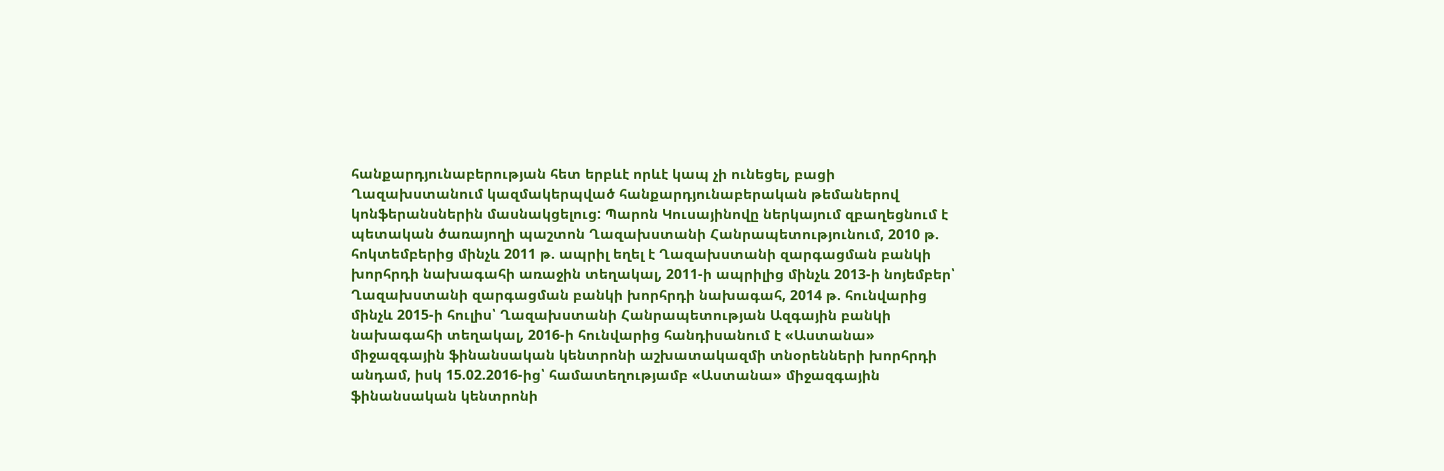հանքարդյունաբերության հետ երբևէ որևէ կապ չի ունեցել, բացի Ղազախստանում կազմակերպված հանքարդյունաբերական թեմաներով կոնֆերանսներին մասնակցելուց: Պարոն Կուսայինովը ներկայում զբաղեցնում է պետական ծառայողի պաշտոն Ղազախստանի Հանրապետությունում, 2010 թ. հոկտեմբերից մինչև 2011 թ. ապրիլ եղել է Ղազախստանի զարգացման բանկի խորհրդի նախագահի առաջին տեղակալ, 2011-ի ապրիլից մինչև 2013-ի նոյեմբեր՝ Ղազախստանի զարգացման բանկի խորհրդի նախագահ, 2014 թ. հունվարից մինչև 2015-ի հուլիս՝ Ղազախստանի Հանրապետության Ազգային բանկի նախագահի տեղակալ, 2016-ի հունվարից հանդիսանում է «Աստանա» միջազգային ֆինանսական կենտրոնի աշխատակազմի տնօրենների խորհրդի անդամ, իսկ 15.02.2016-ից՝ համատեղությամբ «Աստանա» միջազգային ֆինանսական կենտրոնի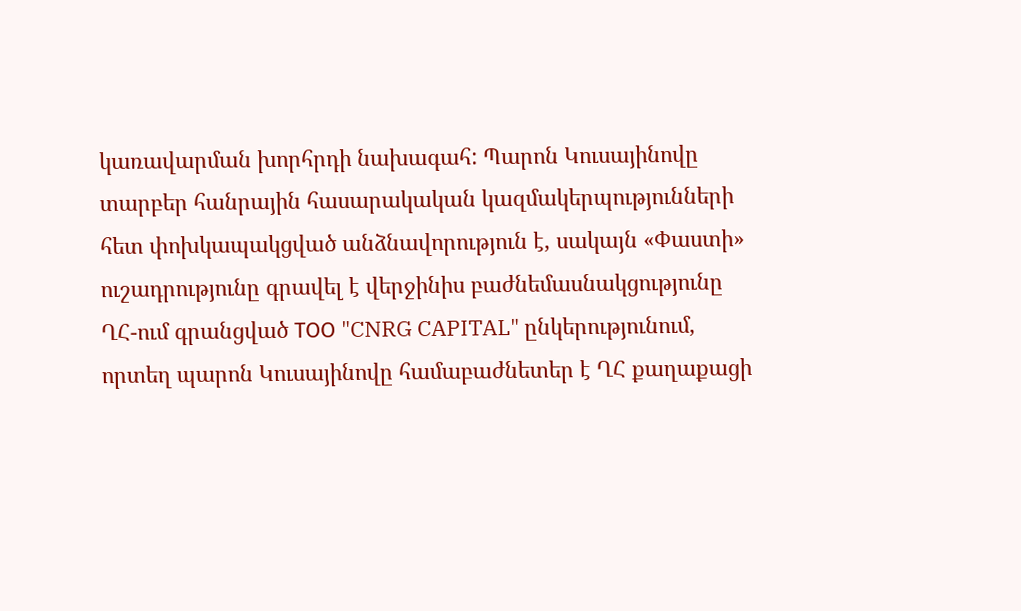կառավարման խորհրդի նախագահ: Պարոն Կուսայինովը տարբեր հանրային հասարակական կազմակերպությունների հետ փոխկապակցված անձնավորություն է, սակայն «Փաստի» ուշադրությունը գրավել է վերջինիս բաժնեմասնակցությունը ՂՀ-ում գրանցված ТОО "CNRG CAPITAL" ընկերությունում, որտեղ պարոն Կուսայինովը համաբաժնետեր է ՂՀ քաղաքացի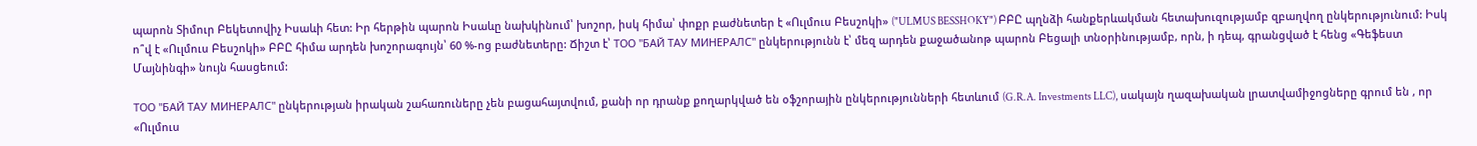պարոն Տիմուր Բեկետովիչ Իսաևի հետ: Իր հերթին պարոն Իսաևը նախկինում՝ խոշոր, իսկ հիմա՝ փոքր բաժնետեր է «Ուլմուս Բեսշոկի» ("ULMUS BESSHOKY") ԲԲԸ պղնձի հանքերևակման հետախուզությամբ զբաղվող ընկերությունում: Իսկ ո՞վ է «Ուլմուս Բեսշոկի» ԲԲԸ հիմա արդեն խոշորագույն՝ 60 %-ոց բաժնետերը: Ճիշտ է՝ ТОО "БАЙ ТАУ МИНЕРАЛС" ընկերությունն է՝ մեզ արդեն քաջածանոթ պարոն Բեցալի տնօրինությամբ, որն, ի դեպ, գրանցված է հենց «Գեֆեստ Մայնինգի» նույն հասցեում:

ТОО "БАЙ ТАУ МИНЕРАЛС" ընկերության իրական շահառուները չեն բացահայտվում, քանի որ դրանք քողարկված են օֆշորային ընկերությունների հետևում (G.R.A. Investments LLC), սակայն ղազախական լրատվամիջոցները գրում են , որ «Ուլմուս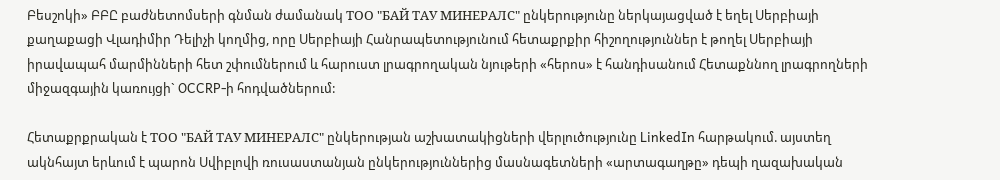Բեսշոկի» ԲԲԸ բաժնետոմսերի գնման ժամանակ ТОО "БАЙ ТАУ МИНЕРАЛС" ընկերությունը ներկայացված է եղել Սերբիայի քաղաքացի Վլադիմիր Դելիչի կողմից, որը Սերբիայի Հանրապետությունում հետաքրքիր հիշողություններ է թողել Սերբիայի իրավապահ մարմինների հետ շփումներում և հարուստ լրագրողական նյութերի «հերոս» է հանդիսանում Հետաքննող լրագրողների միջազգային կառույցի` OCCRP-ի հոդվածներում:

Հետաքրքրական է ТОО "БАЙ ТАУ МИНЕРАЛС" ընկերության աշխատակիցների վերլուծությունը LinkedIn հարթակում. այստեղ ակնհայտ երևում է պարոն Սվիբլովի ռուսաստանյան ընկերություններից մասնագետների «արտագաղթը» դեպի ղազախական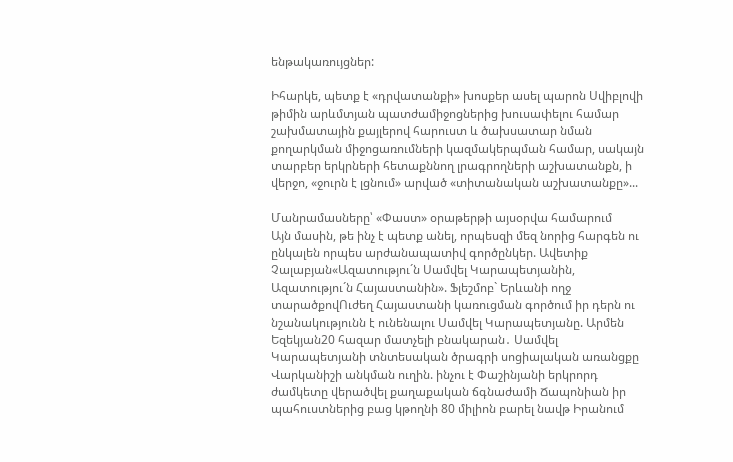ենթակառույցներ:

Իհարկե, պետք է «դրվատանքի» խոսքեր ասել պարոն Սվիբլովի թիմին արևմտյան պատժամիջոցներից խուսափելու համար շախմատային քայլերով հարուստ և ծախսատար նման քողարկման միջոցառումների կազմակերպման համար, սակայն տարբեր երկրների հետաքննող լրագրողների աշխատանքն, ի վերջո, «ջուրն է լցնում» արված «տիտանական աշխատանքը»...

Մանրամասները՝ «Փաստ» օրաթերթի այսօրվա համարում
Այն մասին, թե ինչ է պետք անել, որպեսզի մեզ նորից հարգեն ու ընկալեն որպես արժանապատիվ գործընկեր. Ավետիք Չալաբյան«Ազատությու´ն Սամվել Կարապետյանին, Ազատությու´ն Հայաստանին». Ֆլեշմոբ` Երևանի ողջ տարածքովՈւժեղ Հայաստանի կառուցման գործում իր դերն ու նշանակությունն է ունենալու Սամվել Կարապետյանը. Արմեն Եզեկյան20 հազար մատչելի բնակարան․ Սամվել Կարապետյանի տնտեսական ծրագրի սոցիալական առանցքը Վարկանիշի անկման ուղին. ինչու է Փաշինյանի երկրորդ ժամկետը վերածվել քաղաքական ճգնաժամի Ճապոնիան իր պահուստներից բաց կթողնի 80 միլիոն բարել նավթ Իրանում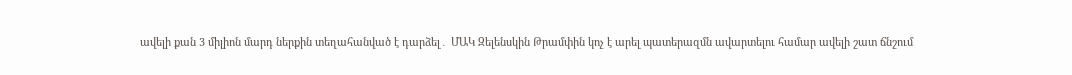ավելի քան 3 միլիոն մարդ ներքին տեղահանված է դարձել․ ՄԱԿ Զելենսկին Թրամփին կոչ է արել պատերազմն ավարտելու համար ավելի շատ ճնշում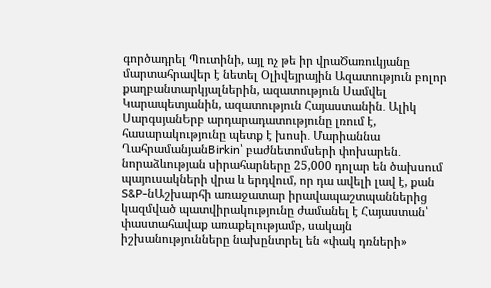գործադրել Պուտինի, այլ ոչ թե իր վրաԾառուկյանը մարտահրավեր է նետել Օլիվեյրային Ազատություն բոլոր քաղբանտարկյալներին, ազատություն Սամվել Կարապետյանին, ազատություն Հայաստանին․ Ալիկ ՍարգսյանԵրբ արդարադատությունը լռում է, հասարակությունը պետք է խոսի․ Մարիաննա ՂահրամանյանBirkin՝ բաժնետոմսերի փոխարեն․ նորաձևության սիրահարները 25,000 դոլար են ծախսում պայուսակների վրա և երդվում, որ դա ավելի լավ է, քան S&P-նԱշխարհի առաջատար իրավապաշտպաններից կազմված պատվիրակությունը ժամանել է Հայաստան՝ փաստահավաք առաքելությամբ, սակայն իշխանությունները նախընտրել են «փակ դռների»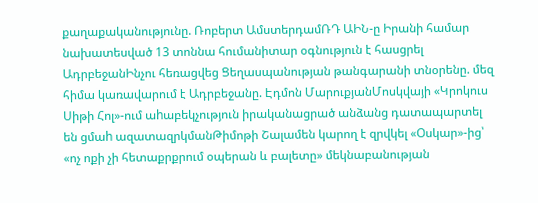քաղաքականությունը. Ռոբերտ ԱմստերդամՌԴ ԱԻՆ-ը Իրանի համար նախատեսված 13 տոննա հումանիտար օգնություն է հասցրել ԱդրբեջանԻնչու հեռացվեց Ցեղասպանության թանգարանի տնօրենը. մեզ հիմա կառավարում է Ադրբեջանը. Էդմոն ՄարուքյանՄոսկվայի «Կրոկուս Սիթի Հոլ»-ում աhաբեկչություն իրականացրած անձանց դատապարտել են ցմաh ազատազրկմանԹիմոթի Շալամեն կարող է զրվկել «Օսկար»-ից՝ «ոչ ոքի չի հետաքրքրում օպերան և բալետը» մեկնաբանության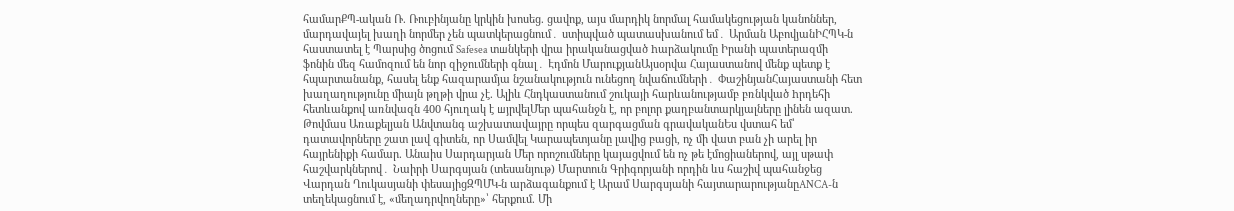համարՔՊ-ական Ռ. Ռուբինյանը կրկին խոսեց. ցավոք, այս մարդիկ նորմալ համակեցության կանոններ, մարդավայել խաղի նորմեր չեն պատկերացնում․ ստիպված պատասխանում եմ․ Արման ԱբովյանԻՀՊԿ-ն հաստատել է Պարսից ծոցում Safesea տшնկերի վրա իրականացված hարձակումը Իրանի պատերազմի ֆոնին մեզ համոզում են նոր զիջումների գնալ․ Էդմոն ՄարուքյանԱյսօրվա Հայաստանով մենք պետք է հպարտանանք, հասել ենք հազարամյա նշանակություն ունեցող նվաճումների․ ՓաշինյանՀայաստանի հետ խաղաղությունը միայն թղթի վրա չէ. Ալիև Հնդկաստանում շուկայի հարևանությամբ բռնկված hրդեհի հետևանքով առնվազն 400 հյուղակ է шյրվելՄեր պահանջն է, որ բոլոր քաղբանտարկյալները լինեն ազատ. Թովմաս Առաքելյան Անվտանգ աշխատավայրը որպես զարգացման գրավականԵս վստահ եմ՝ դատավորները շատ լավ գիտեն, որ Սամվել Կարապետյանը լավից բացի, ոչ մի վատ բան չի արել իր հայրենիքի համար. Անաիս Սարդարյան Մեր որոշումները կայացվում են ոչ թե էմոցիաներով, այլ սթափ հաշվարկներով․ Նաիրի Սարգսյան (տեսանյութ) Մարտուն Գրիգորյանի որդին ևս հաշիվ պահանջեց Վարդան Ղուկասյանի փեսայիցԶՊՄԿ-ն արձագանքում է Արամ Սարգսյանի հայտարարությանըANCA-ն տեղեկացնում է, «մեղադրվողները»՝ հերքում. Մի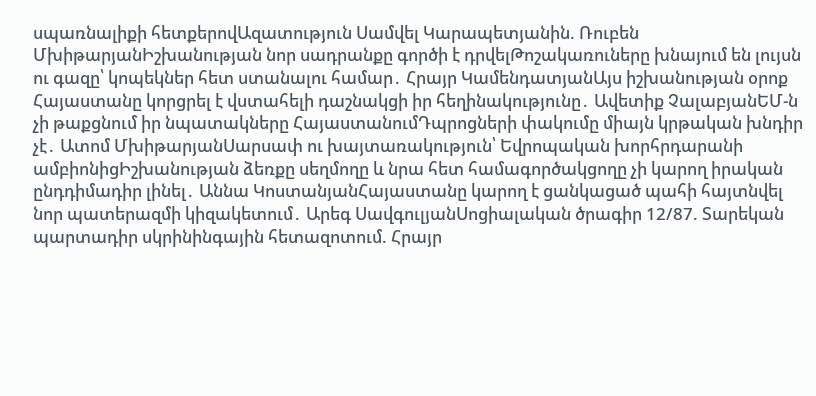սպառնալիքի հետքերովԱզատություն Սամվել Կարապետյանին. Ռուբեն ՄխիթարյանԻշխանության նոր սադրանքը գործի է դրվելԹոշակառուները խնայում են լույսն ու գազը՝ կոպեկներ հետ ստանալու համար․ Հրայր ԿամենդատյանԱյս իշխանության օրոք Հայաստանը կորցրել է վստահելի դաշնակցի իր հեղինակությունը․ Ավետիք ՉալաբյանԵՄ-ն չի թաքցնում իր նպատակները ՀայաստանումԴպրոցների փակումը միայն կրթական խնդիր չէ․ Ատոմ ՄխիթարյանՍարսափ ու խայտառակություն՝ Եվրոպական խորհրդարանի ամբիոնիցԻշխանության ձեռքը սեղմողը և նրա հետ համագործակցողը չի կարող իրական ընդդիմադիր լինել․ Աննա ԿոստանյանՀայաստանը կարող է ցանկացած պահի հայտնվել նոր պատերազմի կիզակետում․ Արեգ ՍավգուլյանՍոցիալական ծրագիր 12/87. Տարեկան պարտադիր սկրինինգային հետազոտում. Հրայր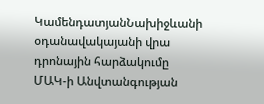ԿամենդատյանՆախիջևանի օդանավակայանի վրա դրոնային հարձակումը ՄԱԿ-ի Անվտանգության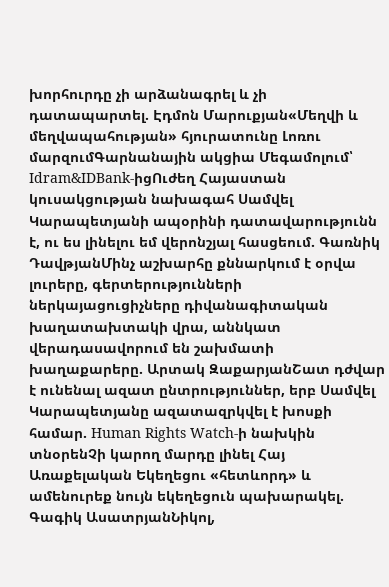խորհուրդը չի արձանագրել և չի դատապարտել. Էդմոն Մարուքյան«Մեղվի և մեղվապահության» հյուրատունը Լոռու մարզումԳարնանային ակցիա Մեգամոլում՝ Idram&IDBank-իցՈւժեղ Հայաստան կուսակցության նախագահ Սամվել Կարապետյանի ապօրինի դատավարությունն է, ու ես լինելու եմ վերոնշյալ հասցեում. Գառնիկ ԴավթյանՄինչ աշխարհը քննարկում է օրվա լուրերը, գերտերությունների ներկայացուցիչները դիվանագիտական խաղատախտակի վրա, աննկատ վերադասավորում են շախմատի խաղաքարերը. Արտակ ԶաքարյանՇատ դժվար է ունենալ ազատ ընտրություններ, երբ Սամվել Կարապետյանը ազատազրկվել է խոսքի համար. Human Rights Watch-ի նախկին տնօրենՉի կարող մարդը լինել Հայ Առաքելական Եկեղեցու «հետևորդ» և ամենուրեք նույն եկեղեցուն պախարակել. Գագիկ ԱսատրյանՆիկոլ,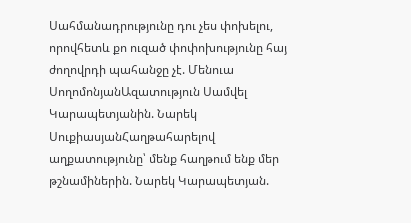Սահմանադրությունը դու չես փոխելու, որովհետև քո ուզած փոփոխությունը հայ ժողովրդի պահանջը չէ. Մենուա ՍողոմոնյանԱզատություն Սամվել Կարապետյանին. Նարեկ ՍուքիասյանՀաղթահարելով աղքատությունը՝ մենք հաղթում ենք մեր թշնամիներին. Նարեկ Կարապետյան.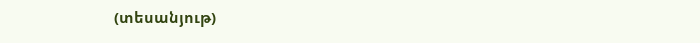(տեսանյութ)